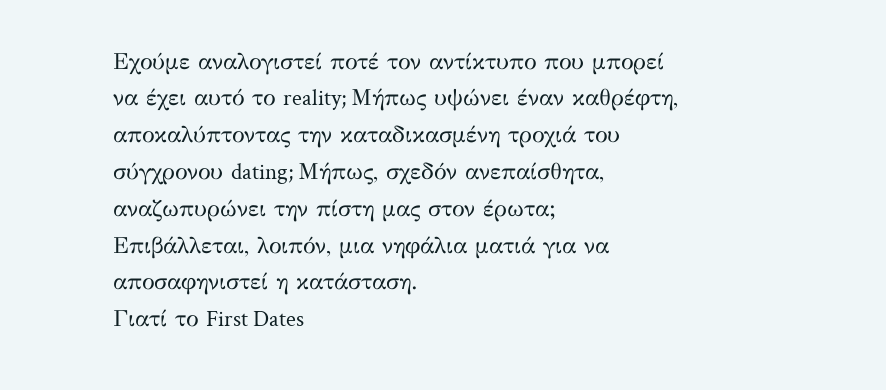Εχούμε αναλογιστεί ποτέ τον αντίκτυπο που μπορεί να έχει αυτό το reality; Μήπως υψώνει έναν καθρέφτη, αποκαλύπτοντας την καταδικασμένη τροχιά του σύγχρονου dating; Μήπως, σχεδόν ανεπαίσθητα, αναζωπυρώνει την πίστη μας στον έρωτα; Επιβάλλεται, λοιπόν, μια νηφάλια ματιά για να αποσαφηνιστεί η κατάσταση.
Γιατί το First Dates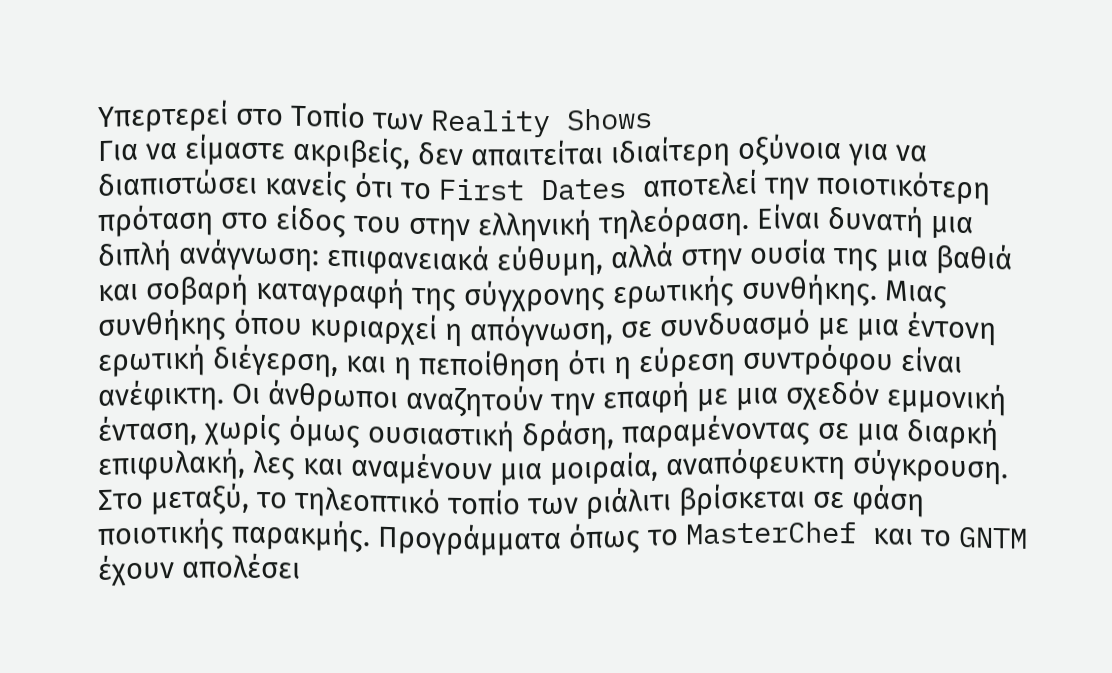Υπερτερεί στο Τοπίο των Reality Shows
Για να είμαστε ακριβείς, δεν απαιτείται ιδιαίτερη οξύνοια για να διαπιστώσει κανείς ότι το First Dates αποτελεί την ποιοτικότερη πρόταση στο είδος του στην ελληνική τηλεόραση. Είναι δυνατή μια διπλή ανάγνωση: επιφανειακά εύθυμη, αλλά στην ουσία της μια βαθιά και σοβαρή καταγραφή της σύγχρονης ερωτικής συνθήκης. Μιας συνθήκης όπου κυριαρχεί η απόγνωση, σε συνδυασμό με μια έντονη ερωτική διέγερση, και η πεποίθηση ότι η εύρεση συντρόφου είναι ανέφικτη. Οι άνθρωποι αναζητούν την επαφή με μια σχεδόν εμμονική ένταση, χωρίς όμως ουσιαστική δράση, παραμένοντας σε μια διαρκή επιφυλακή, λες και αναμένουν μια μοιραία, αναπόφευκτη σύγκρουση.
Στο μεταξύ, το τηλεοπτικό τοπίο των ριάλιτι βρίσκεται σε φάση ποιοτικής παρακμής. Προγράμματα όπως το MasterChef και το GNTM έχουν απολέσει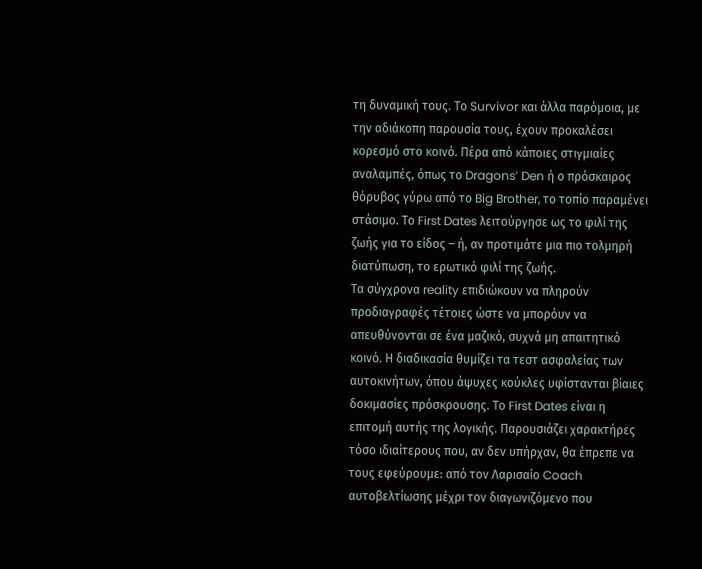τη δυναμική τους. Το Survivor και άλλα παρόμοια, με την αδιάκοπη παρουσία τους, έχουν προκαλέσει κορεσμό στο κοινό. Πέρα από κάποιες στιγμιαίες αναλαμπές, όπως το Dragons’ Den ή ο πρόσκαιρος θόρυβος γύρω από το Big Brother, το τοπίο παραμένει στάσιμο. Το First Dates λειτούργησε ως το φιλί της ζωής για το είδος – ή, αν προτιμάτε μια πιο τολμηρή διατύπωση, το ερωτικό φιλί της ζωής.
Τα σύγχρονα reality επιδιώκουν να πληρούν προδιαγραφές τέτοιες ώστε να μπορόυν να απευθύνονται σε ένα μαζικό, συχνά μη απαιτητικό κοινό. Η διαδικασία θυμίζει τα τεστ ασφαλείας των αυτοκινήτων, όπου άψυχες κούκλες υφίστανται βίαιες δοκιμασίες πρόσκρουσης. Το First Dates είναι η επιτομή αυτής της λογικής. Παρουσιάζει χαρακτήρες τόσο ιδιαίτερους που, αν δεν υπήρχαν, θα έπρεπε να τους εφεύρουμε: από τον Λαρισαίο Coach αυτοβελτίωσης μέχρι τον διαγωνιζόμενο που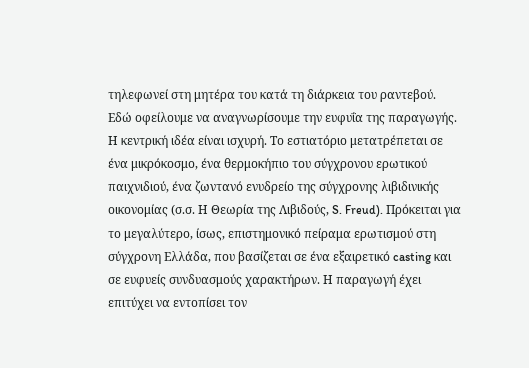τηλεφωνεί στη μητέρα του κατά τη διάρκεια του ραντεβού.
Εδώ οφείλουμε να αναγνωρίσουμε την ευφυΐα της παραγωγής. Η κεντρική ιδέα είναι ισχυρή. Το εστιατόριο μετατρέπεται σε ένα μικρόκοσμο, ένα θερμοκήπιο του σύγχρονου ερωτικού παιχνιδιού, ένα ζωντανό ενυδρείο της σύγχρονης λιβιδινικής οικονομίας (σ.σ. Η Θεωρία της Λιβιδούς, S. Freud). Πρόκειται για το μεγαλύτερο, ίσως, επιστημονικό πείραμα ερωτισμού στη σύγχρονη Ελλάδα, που βασίζεται σε ένα εξαιρετικό casting και σε ευφυείς συνδυασμούς χαρακτήρων. Η παραγωγή έχει επιτύχει να εντοπίσει τον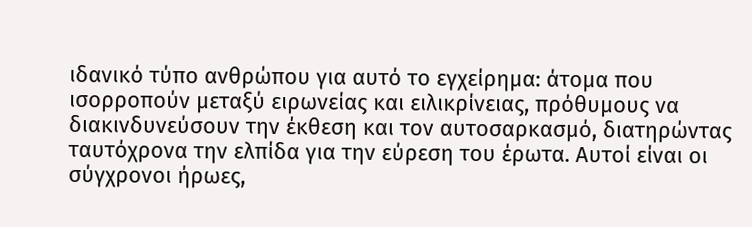ιδανικό τύπο ανθρώπου για αυτό το εγχείρημα: άτομα που ισορροπούν μεταξύ ειρωνείας και ειλικρίνειας, πρόθυμους να διακινδυνεύσουν την έκθεση και τον αυτοσαρκασμό, διατηρώντας ταυτόχρονα την ελπίδα για την εύρεση του έρωτα. Αυτοί είναι οι σύγχρονοι ήρωες,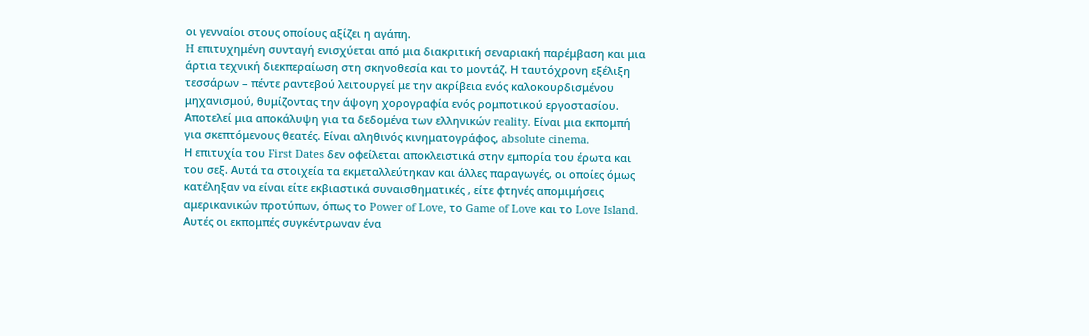οι γενναίοι στους οποίους αξίζει η αγάπη.
H επιτυχημένη συνταγή ενισχύεται από μια διακριτική σεναριακή παρέμβαση και μια άρτια τεχνική διεκπεραίωση στη σκηνοθεσία και το μοντάζ. Η ταυτόχρονη εξέλιξη τεσσάρων – πέντε ραντεβού λειτουργεί με την ακρίβεια ενός καλοκουρδισμένου μηχανισμού, θυμίζοντας την άψογη χορογραφία ενός ρομποτικού εργοστασίου. Αποτελεί μια αποκάλυψη για τα δεδομένα των ελληνικών reality. Είναι μια εκπομπή για σκεπτόμενους θεατές. Είναι αληθινός κινηματογράφος, absolute cinema.
Η επιτυχία του First Dates δεν οφείλεται αποκλειστικά στην εμπορία του έρωτα και του σεξ. Αυτά τα στοιχεία τα εκμεταλλεύτηκαν και άλλες παραγωγές, οι οποίες όμως κατέληξαν να είναι είτε εκβιαστικά συναισθηματικές , είτε φτηνές απομιμήσεις αμερικανικών προτύπων, όπως το Power of Love, το Game of Love και το Love Island. Αυτές οι εκπομπές συγκέντρωναν ένα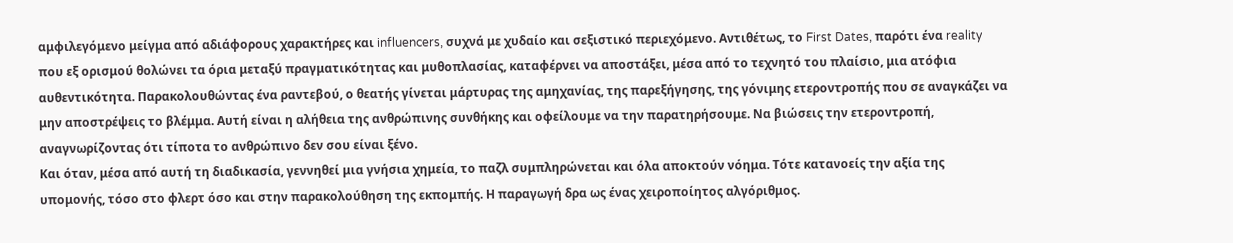αμφιλεγόμενο μείγμα από αδιάφορους χαρακτήρες και influencers, συχνά με χυδαίο και σεξιστικό περιεχόμενο. Αντιθέτως, το First Dates, παρότι ένα reality που εξ ορισμού θολώνει τα όρια μεταξύ πραγματικότητας και μυθοπλασίας, καταφέρνει να αποστάξει, μέσα από το τεχνητό του πλαίσιο, μια ατόφια αυθεντικότητα. Παρακολουθώντας ένα ραντεβού, ο θεατής γίνεται μάρτυρας της αμηχανίας, της παρεξήγησης, της γόνιμης ετεροντροπής που σε αναγκάζει να μην αποστρέψεις το βλέμμα. Αυτή είναι η αλήθεια της ανθρώπινης συνθήκης και οφείλουμε να την παρατηρήσουμε. Να βιώσεις την ετεροντροπή, αναγνωρίζοντας ότι τίποτα το ανθρώπινο δεν σου είναι ξένο.
Και όταν, μέσα από αυτή τη διαδικασία, γεννηθεί μια γνήσια χημεία, το παζλ συμπληρώνεται και όλα αποκτούν νόημα. Τότε κατανοείς την αξία της υπομονής, τόσο στο φλερτ όσο και στην παρακολούθηση της εκπομπής. Η παραγωγή δρα ως ένας χειροποίητος αλγόριθμος.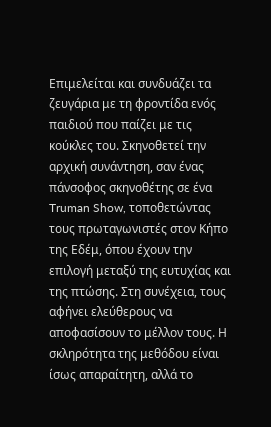Επιμελείται και συνδυάζει τα ζευγάρια με τη φροντίδα ενός παιδιού που παίζει με τις κούκλες του. Σκηνοθετεί την αρχική συνάντηση, σαν ένας πάνσοφος σκηνοθέτης σε ένα Truman Show, τοποθετώντας τους πρωταγωνιστές στον Κήπο της Εδέμ, όπου έχουν την επιλογή μεταξύ της ευτυχίας και της πτώσης. Στη συνέχεια, τους αφήνει ελεύθερους να αποφασίσουν το μέλλον τους. Η σκληρότητα της μεθόδου είναι ίσως απαραίτητη, αλλά το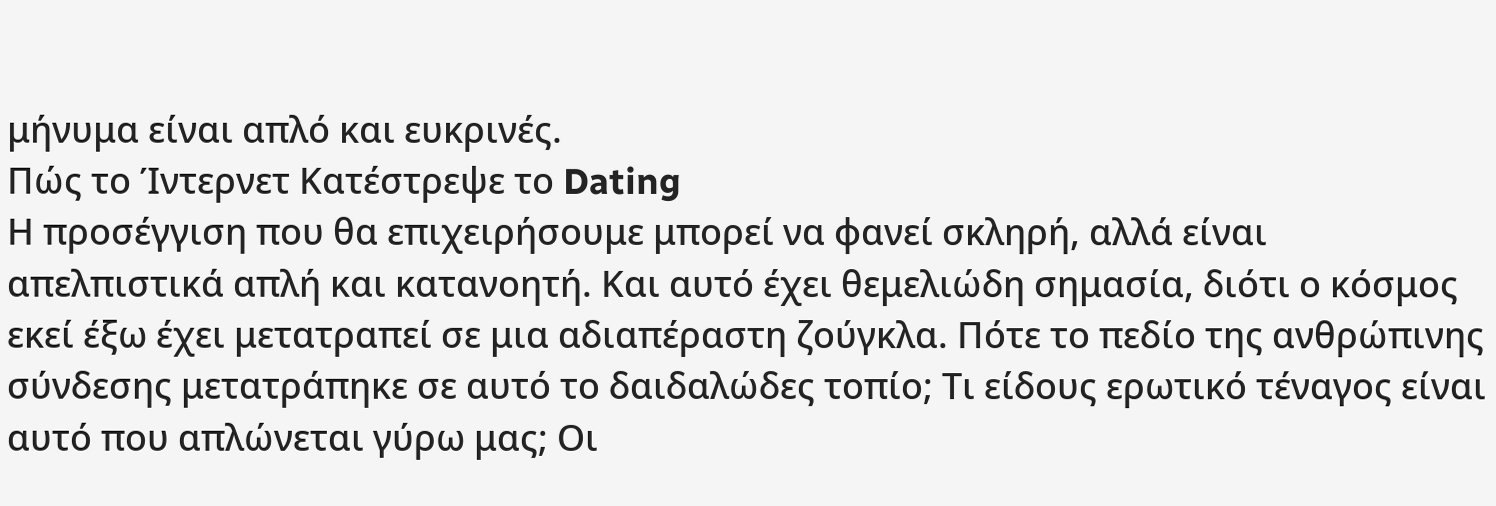μήνυμα είναι απλό και ευκρινές.
Πώς το Ίντερνετ Κατέστρεψε το Dating
Η προσέγγιση που θα επιχειρήσουμε μπορεί να φανεί σκληρή, αλλά είναι απελπιστικά απλή και κατανοητή. Και αυτό έχει θεμελιώδη σημασία, διότι ο κόσμος εκεί έξω έχει μετατραπεί σε μια αδιαπέραστη ζούγκλα. Πότε το πεδίο της ανθρώπινης σύνδεσης μετατράπηκε σε αυτό το δαιδαλώδες τοπίο; Τι είδους ερωτικό τέναγος είναι αυτό που απλώνεται γύρω μας; Οι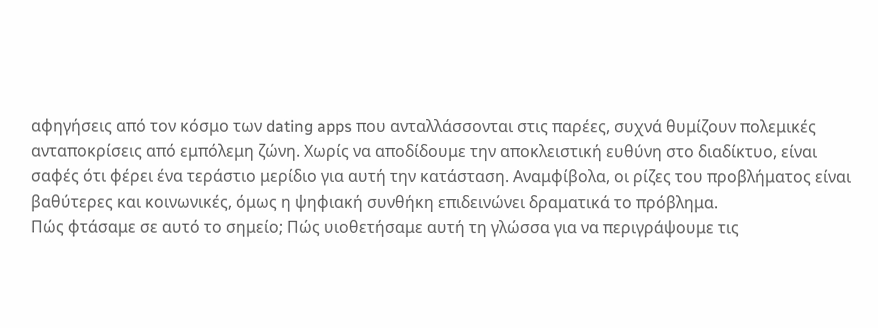αφηγήσεις από τον κόσμο των dating apps που ανταλλάσσονται στις παρέες, συχνά θυμίζουν πολεμικές ανταποκρίσεις από εμπόλεμη ζώνη. Χωρίς να αποδίδουμε την αποκλειστική ευθύνη στο διαδίκτυο, είναι σαφές ότι φέρει ένα τεράστιο μερίδιο για αυτή την κατάσταση. Αναμφίβολα, οι ρίζες του προβλήματος είναι βαθύτερες και κοινωνικές, όμως η ψηφιακή συνθήκη επιδεινώνει δραματικά το πρόβλημα.
Πώς φτάσαμε σε αυτό το σημείο; Πώς υιοθετήσαμε αυτή τη γλώσσα για να περιγράψουμε τις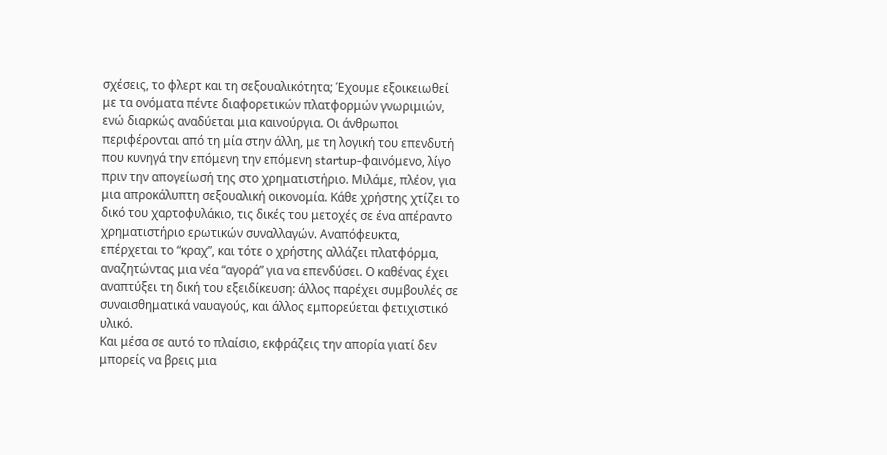σχέσεις, το φλερτ και τη σεξουαλικότητα; Έχουμε εξοικειωθεί με τα ονόματα πέντε διαφορετικών πλατφορμών γνωριμιών, ενώ διαρκώς αναδύεται μια καινούργια. Οι άνθρωποι περιφέρονται από τη μία στην άλλη, με τη λογική του επενδυτή που κυνηγά την επόμενη την επόμενη startup-φαινόμενο, λίγο πριν την απογείωσή της στο χρηματιστήριο. Μιλάμε, πλέον, για μια απροκάλυπτη σεξουαλική οικονομία. Κάθε χρήστης χτίζει το δικό του χαρτοφυλάκιο, τις δικές του μετοχές σε ένα απέραντο χρηματιστήριο ερωτικών συναλλαγών. Αναπόφευκτα, επέρχεται το “κραχ”, και τότε ο χρήστης αλλάζει πλατφόρμα, αναζητώντας μια νέα “αγορά” για να επενδύσει. Ο καθένας έχει αναπτύξει τη δική του εξειδίκευση: άλλος παρέχει συμβουλές σε συναισθηματικά ναυαγούς, και άλλος εμπορεύεται φετιχιστικό υλικό.
Και μέσα σε αυτό το πλαίσιο, εκφράζεις την απορία γιατί δεν μπορείς να βρεις μια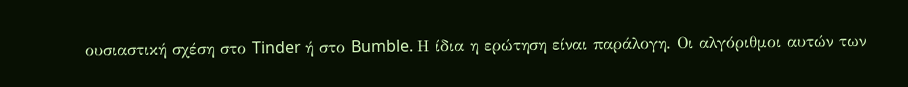ουσιαστική σχέση στο Tinder ή στο Bumble. Η ίδια η ερώτηση είναι παράλογη. Οι αλγόριθμοι αυτών των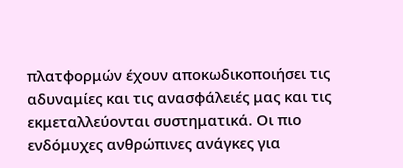πλατφορμών έχουν αποκωδικοποιήσει τις αδυναμίες και τις ανασφάλειές μας και τις εκμεταλλεύονται συστηματικά. Οι πιο ενδόμυχες ανθρώπινες ανάγκες για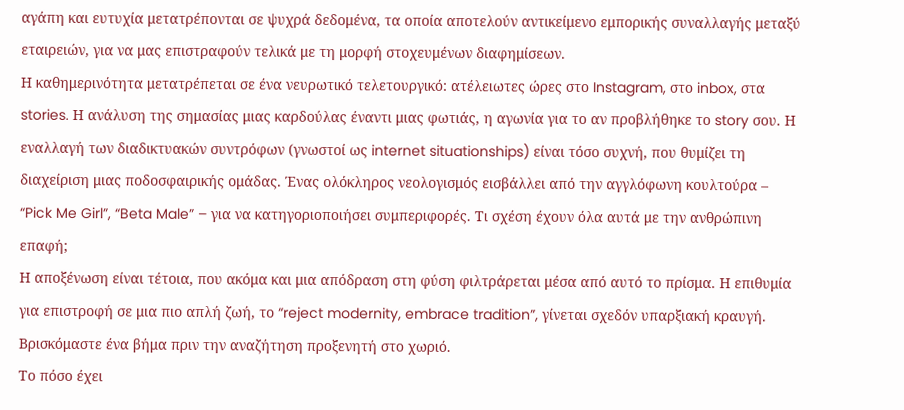αγάπη και ευτυχία μετατρέπονται σε ψυχρά δεδομένα, τα οποία αποτελούν αντικείμενο εμπορικής συναλλαγής μεταξύ εταιρειών, για να μας επιστραφούν τελικά με τη μορφή στοχευμένων διαφημίσεων.
Η καθημερινότητα μετατρέπεται σε ένα νευρωτικό τελετουργικό: ατέλειωτες ώρες στο Instagram, στο inbox, στα stories. Η ανάλυση της σημασίας μιας καρδούλας έναντι μιας φωτιάς, η αγωνία για το αν προβλήθηκε το story σου. Η εναλλαγή των διαδικτυακών συντρόφων (γνωστοί ως internet situationships) είναι τόσο συχνή, που θυμίζει τη διαχείριση μιας ποδοσφαιρικής ομάδας. Ένας ολόκληρος νεολογισμός εισβάλλει από την αγγλόφωνη κουλτούρα – “Pick Me Girl”, “Beta Male” – για να κατηγοριοποιήσει συμπεριφορές. Τι σχέση έχουν όλα αυτά με την ανθρώπινη επαφή;
Η αποξένωση είναι τέτοια, που ακόμα και μια απόδραση στη φύση φιλτράρεται μέσα από αυτό το πρίσμα. Η επιθυμία για επιστροφή σε μια πιο απλή ζωή, το “reject modernity, embrace tradition”, γίνεται σχεδόν υπαρξιακή κραυγή. Βρισκόμαστε ένα βήμα πριν την αναζήτηση προξενητή στο χωριό.
Το πόσο έχει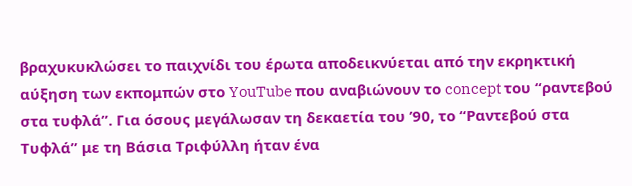βραχυκυκλώσει το παιχνίδι του έρωτα αποδεικνύεται από την εκρηκτική αύξηση των εκπομπών στο YouTube που αναβιώνουν το concept του “ραντεβού στα τυφλά”. Για όσους μεγάλωσαν τη δεκαετία του ’90, το “Ραντεβού στα Τυφλά” με τη Βάσια Τριφύλλη ήταν ένα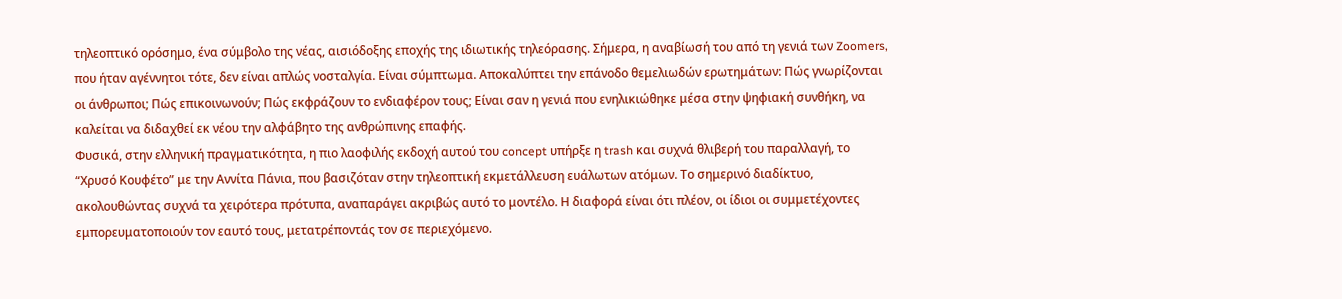τηλεοπτικό ορόσημο, ένα σύμβολο της νέας, αισιόδοξης εποχής της ιδιωτικής τηλεόρασης. Σήμερα, η αναβίωσή του από τη γενιά των Zoomers, που ήταν αγέννητοι τότε, δεν είναι απλώς νοσταλγία. Είναι σύμπτωμα. Αποκαλύπτει την επάνοδο θεμελιωδών ερωτημάτων: Πώς γνωρίζονται οι άνθρωποι; Πώς επικοινωνούν; Πώς εκφράζουν το ενδιαφέρον τους; Είναι σαν η γενιά που ενηλικιώθηκε μέσα στην ψηφιακή συνθήκη, να καλείται να διδαχθεί εκ νέου την αλφάβητο της ανθρώπινης επαφής.
Φυσικά, στην ελληνική πραγματικότητα, η πιο λαοφιλής εκδοχή αυτού του concept υπήρξε η trash και συχνά θλιβερή του παραλλαγή, το “Χρυσό Κουφέτο” με την Αννίτα Πάνια, που βασιζόταν στην τηλεοπτική εκμετάλλευση ευάλωτων ατόμων. Το σημερινό διαδίκτυο, ακολουθώντας συχνά τα χειρότερα πρότυπα, αναπαράγει ακριβώς αυτό το μοντέλο. Η διαφορά είναι ότι πλέον, οι ίδιοι οι συμμετέχοντες εμπορευματοποιούν τον εαυτό τους, μετατρέποντάς τον σε περιεχόμενο.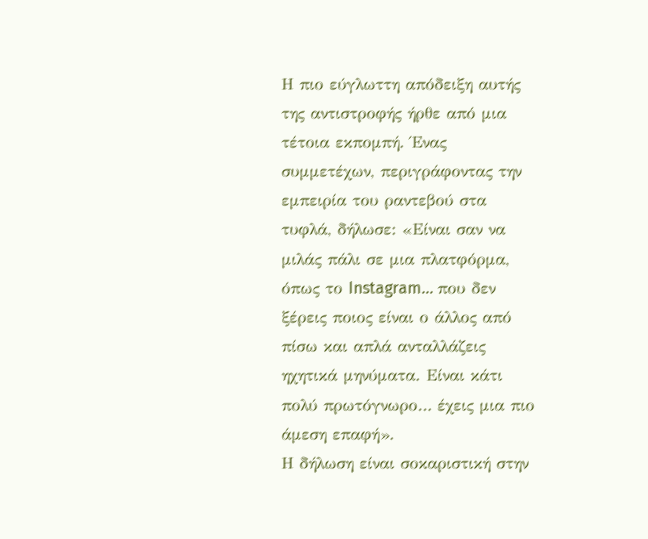Η πιο εύγλωττη απόδειξη αυτής της αντιστροφής ήρθε από μια τέτοια εκπομπή. Ένας συμμετέχων, περιγράφοντας την εμπειρία του ραντεβού στα τυφλά, δήλωσε: «Είναι σαν να μιλάς πάλι σε μια πλατφόρμα, όπως το Instagram… που δεν ξέρεις ποιος είναι ο άλλος από πίσω και απλά ανταλλάζεις ηχητικά μηνύματα. Είναι κάτι πολύ πρωτόγνωρο… έχεις μια πιο άμεση επαφή».
Η δήλωση είναι σοκαριστική στην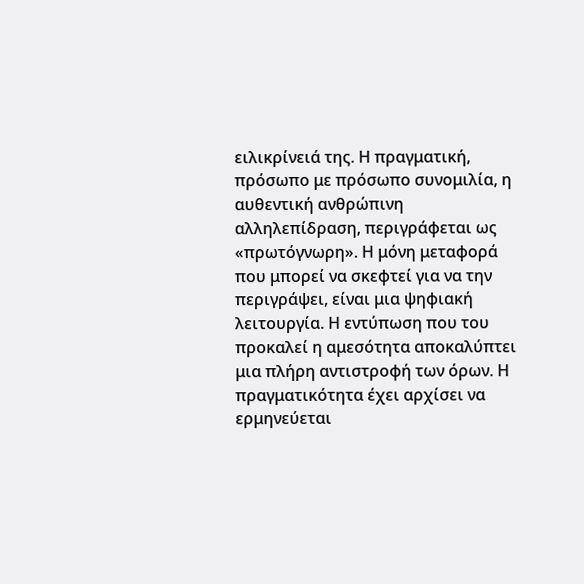ειλικρίνειά της. Η πραγματική, πρόσωπο με πρόσωπο συνομιλία, η αυθεντική ανθρώπινη αλληλεπίδραση, περιγράφεται ως «πρωτόγνωρη». Η μόνη μεταφορά που μπορεί να σκεφτεί για να την περιγράψει, είναι μια ψηφιακή λειτουργία. Η εντύπωση που του προκαλεί η αμεσότητα αποκαλύπτει μια πλήρη αντιστροφή των όρων. Η πραγματικότητα έχει αρχίσει να ερμηνεύεται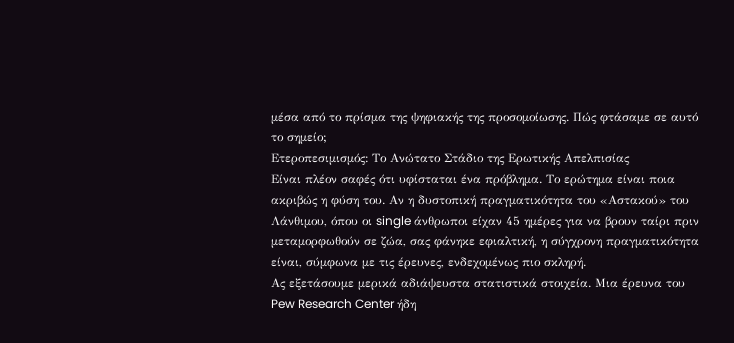μέσα από το πρίσμα της ψηφιακής της προσομοίωσης. Πώς φτάσαμε σε αυτό το σημείο;
Ετεροπεσιμισμός: Το Ανώτατο Στάδιο της Ερωτικής Απελπισίας
Είναι πλέον σαφές ότι υφίσταται ένα πρόβλημα. Το ερώτημα είναι ποια ακριβώς η φύση του. Αν η δυστοπική πραγματικότητα του «Αστακού» του Λάνθιμου, όπου οι single άνθρωποι είχαν 45 ημέρες για να βρουν ταίρι πριν μεταμορφωθούν σε ζώα, σας φάνηκε εφιαλτική, η σύγχρονη πραγματικότητα είναι, σύμφωνα με τις έρευνες, ενδεχομένως πιο σκληρή.
Ας εξετάσουμε μερικά αδιάψευστα στατιστικά στοιχεία. Μια έρευνα του Pew Research Center ήδη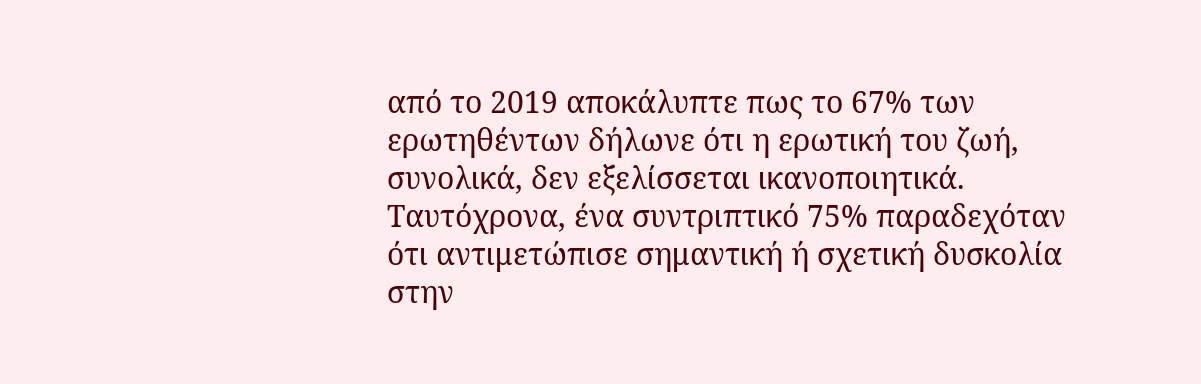από το 2019 αποκάλυπτε πως το 67% των ερωτηθέντων δήλωνε ότι η ερωτική του ζωή, συνολικά, δεν εξελίσσεται ικανοποιητικά. Ταυτόχρονα, ένα συντριπτικό 75% παραδεχόταν ότι αντιμετώπισε σημαντική ή σχετική δυσκολία στην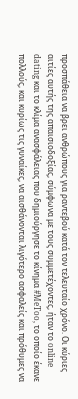προσπάθεια να βρει ανθρώπους για ραντεβού κατά τον τελευταίο χρόνο. Οι κύριες αιτίες αυτής της απαισιοδοξίας, σύμφωνα με τους συμμετέχοντες, ήταν το online dating και το κλίμα ανασφάλειας που δημιούργησε το κίνημα #MeToo, το οποίο έκανε πολλούς, και κυρίως τις γυναίκες, να αισθάνονται λιγότερο ασφαλείς και πρόθυμες να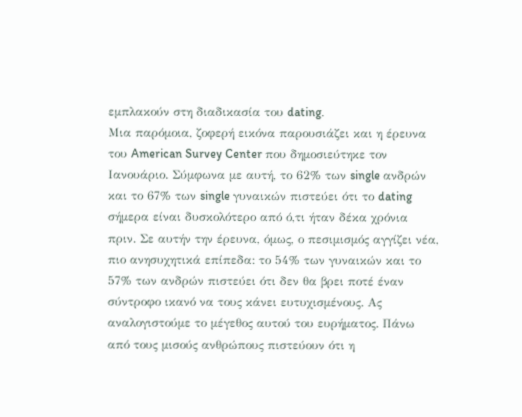εμπλακούν στη διαδικασία του dating.
Μια παρόμοια, ζοφερή εικόνα παρουσιάζει και η έρευνα του American Survey Center που δημοσιεύτηκε τον Ιανουάριο. Σύμφωνα με αυτή, το 62% των single ανδρών και το 67% των single γυναικών πιστεύει ότι το dating σήμερα είναι δυσκολότερο από ό,τι ήταν δέκα χρόνια πριν. Σε αυτήν την έρευνα, όμως, ο πεσιμισμός αγγίζει νέα, πιο ανησυχητικά επίπεδα: το 54% των γυναικών και το 57% των ανδρών πιστεύει ότι δεν θα βρει ποτέ έναν σύντροφο ικανό να τους κάνει ευτυχισμένους. Ας αναλογιστούμε το μέγεθος αυτού του ευρήματος. Πάνω από τους μισούς ανθρώπους πιστεύουν ότι η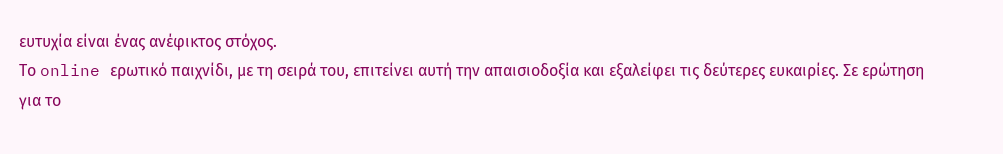ευτυχία είναι ένας ανέφικτος στόχος.
Το online ερωτικό παιχνίδι, με τη σειρά του, επιτείνει αυτή την απαισιοδοξία και εξαλείφει τις δεύτερες ευκαιρίες. Σε ερώτηση για το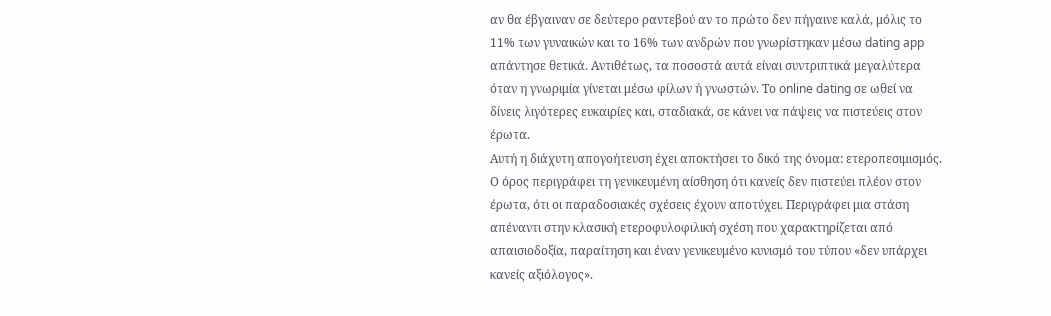αν θα έβγαιναν σε δεύτερο ραντεβού αν το πρώτο δεν πήγαινε καλά, μόλις το 11% των γυναικών και το 16% των ανδρών που γνωρίστηκαν μέσω dating app απάντησε θετικά. Αντιθέτως, τα ποσοστά αυτά είναι συντριπτικά μεγαλύτερα όταν η γνωριμία γίνεται μέσω φίλων ή γνωστών. Το online dating σε ωθεί να δίνεις λιγότερες ευκαιρίες και, σταδιακά, σε κάνει να πάψεις να πιστεύεις στον έρωτα.
Αυτή η διάχυτη απογοήτευση έχει αποκτήσει το δικό της όνομα: ετεροπεσιμισμός. Ο όρος περιγράφει τη γενικευμένη αίσθηση ότι κανείς δεν πιστεύει πλέον στον έρωτα, ότι οι παραδοσιακές σχέσεις έχουν αποτύχει. Περιγράφει μια στάση απέναντι στην κλασική ετεροφυλοφιλική σχέση που χαρακτηρίζεται από απαισιοδοξία, παραίτηση και έναν γενικευμένο κυνισμό του τύπου «δεν υπάρχει κανείς αξιόλογος».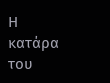Η κατάρα του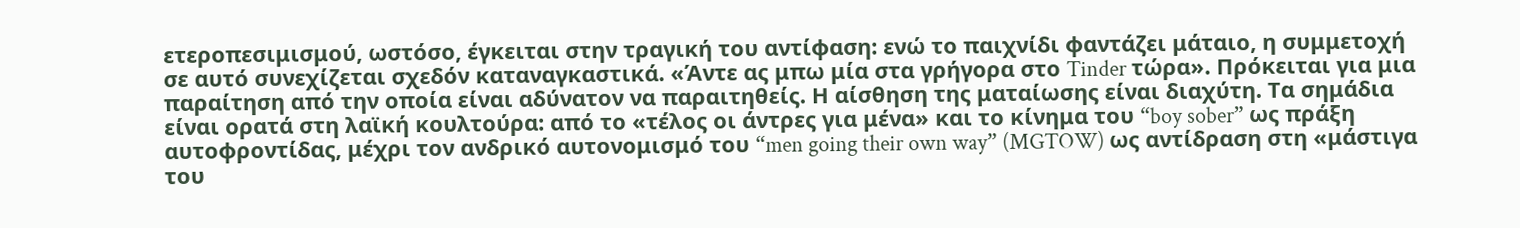ετεροπεσιμισμού, ωστόσο, έγκειται στην τραγική του αντίφαση: ενώ το παιχνίδι φαντάζει μάταιο, η συμμετοχή σε αυτό συνεχίζεται σχεδόν καταναγκαστικά. «Άντε ας μπω μία στα γρήγορα στο Tinder τώρα». Πρόκειται για μια παραίτηση από την οποία είναι αδύνατον να παραιτηθείς. Η αίσθηση της ματαίωσης είναι διαχύτη. Τα σημάδια είναι ορατά στη λαϊκή κουλτούρα: από το «τέλος οι άντρες για μένα» και το κίνημα του “boy sober” ως πράξη αυτοφροντίδας, μέχρι τον ανδρικό αυτονομισμό του “men going their own way” (MGTOW) ως αντίδραση στη «μάστιγα του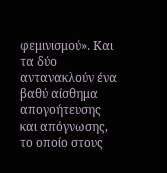φεμινισμού». Και τα δύο αντανακλούν ένα βαθύ αίσθημα απογοήτευσης και απόγνωσης, το οποίο στους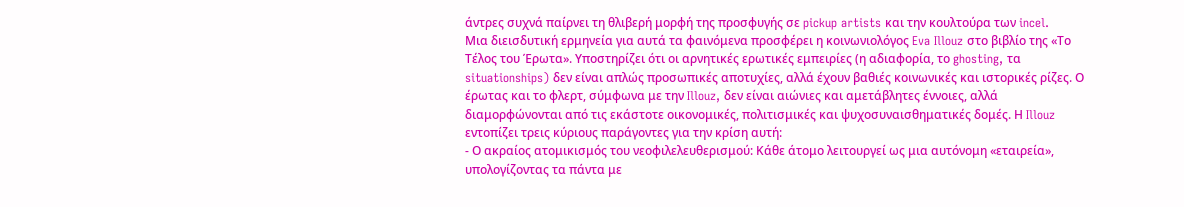άντρες συχνά παίρνει τη θλιβερή μορφή της προσφυγής σε pickup artists και την κουλτούρα των incel.
Μια διεισδυτική ερμηνεία για αυτά τα φαινόμενα προσφέρει η κοινωνιολόγος Eva Illouz στο βιβλίο της «Το Τέλος του Έρωτα». Υποστηρίζει ότι οι αρνητικές ερωτικές εμπειρίες (η αδιαφορία, το ghosting, τα situationships) δεν είναι απλώς προσωπικές αποτυχίες, αλλά έχουν βαθιές κοινωνικές και ιστορικές ρίζες. Ο έρωτας και το φλερτ, σύμφωνα με την Illouz, δεν είναι αιώνιες και αμετάβλητες έννοιες, αλλά διαμορφώνονται από τις εκάστοτε οικονομικές, πολιτισμικές και ψυχοσυναισθηματικές δομές. Η Illouz εντοπίζει τρεις κύριους παράγοντες για την κρίση αυτή:
- Ο ακραίος ατομικισμός του νεοφιλελευθερισμού: Κάθε άτομο λειτουργεί ως μια αυτόνομη «εταιρεία», υπολογίζοντας τα πάντα με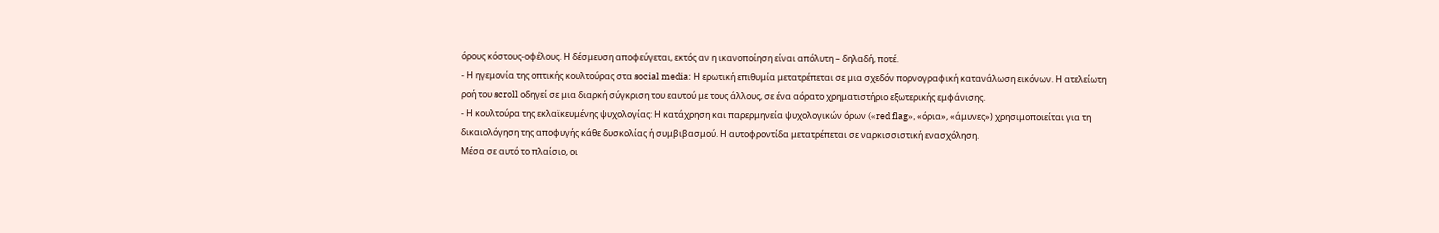όρους κόστους-οφέλους. Η δέσμευση αποφεύγεται, εκτός αν η ικανοποίηση είναι απόλυτη – δηλαδή, ποτέ.
- Η ηγεμονία της οπτικής κουλτούρας στα social media: Η ερωτική επιθυμία μετατρέπεται σε μια σχεδόν πορνογραφική κατανάλωση εικόνων. Η ατελείωτη ροή του scroll οδηγεί σε μια διαρκή σύγκριση του εαυτού με τους άλλους, σε ένα αόρατο χρηματιστήριο εξωτερικής εμφάνισης.
- Η κουλτούρα της εκλαϊκευμένης ψυχολογίας: Η κατάχρηση και παρερμηνεία ψυχολογικών όρων («red flag», «όρια», «άμυνες») χρησιμοποιείται για τη δικαιολόγηση της αποφυγής κάθε δυσκολίας ή συμβιβασμού. Η αυτοφροντίδα μετατρέπεται σε ναρκισσιστική ενασχόληση.
Μέσα σε αυτό το πλαίσιο, οι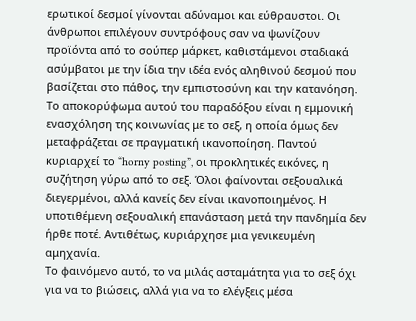ερωτικοί δεσμοί γίνονται αδύναμοι και εύθραυστοι. Οι άνθρωποι επιλέγουν συντρόφους σαν να ψωνίζουν προϊόντα από το σούπερ μάρκετ, καθιστάμενοι σταδιακά ασύμβατοι με την ίδια την ιδέα ενός αληθινού δεσμού που βασίζεται στο πάθος, την εμπιστοσύνη και την κατανόηση.
Το αποκορύφωμα αυτού του παραδόξου είναι η εμμονική ενασχόληση της κοινωνίας με το σεξ, η οποία όμως δεν μεταφράζεται σε πραγματική ικανοποίηση. Παντού κυριαρχεί το “horny posting”, οι προκλητικές εικόνες, η συζήτηση γύρω από το σεξ. Όλοι φαίνονται σεξουαλικά διεγερμένοι, αλλά κανείς δεν είναι ικανοποιημένος. Η υποτιθέμενη σεξουαλική επανάσταση μετά την πανδημία δεν ήρθε ποτέ. Αντιθέτως, κυριάρχησε μια γενικευμένη αμηχανία.
Το φαινόμενο αυτό, το να μιλάς ασταμάτητα για το σεξ όχι για να το βιώσεις, αλλά για να το ελέγξεις μέσα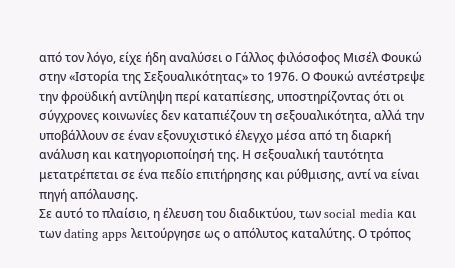από τον λόγο, είχε ήδη αναλύσει ο Γάλλος φιλόσοφος Μισέλ Φουκώ στην «Ιστορία της Σεξουαλικότητας» το 1976. Ο Φουκώ αντέστρεψε την φροϋδική αντίληψη περί καταπίεσης, υποστηρίζοντας ότι οι σύγχρονες κοινωνίες δεν καταπιέζουν τη σεξουαλικότητα, αλλά την υποβάλλουν σε έναν εξονυχιστικό έλεγχο μέσα από τη διαρκή ανάλυση και κατηγοριοποίησή της. Η σεξουαλική ταυτότητα μετατρέπεται σε ένα πεδίο επιτήρησης και ρύθμισης, αντί να είναι πηγή απόλαυσης.
Σε αυτό το πλαίσιο, η έλευση του διαδικτύου, των social media και των dating apps λειτούργησε ως ο απόλυτος καταλύτης. Ο τρόπος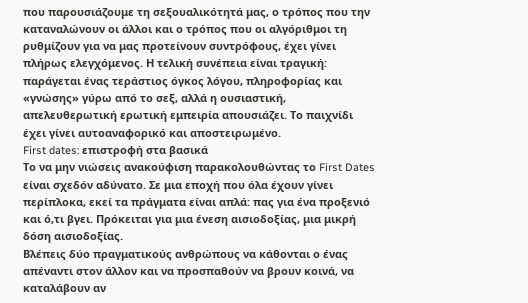που παρουσιάζουμε τη σεξουαλικότητά μας, ο τρόπος που την καταναλώνουν οι άλλοι και ο τρόπος που οι αλγόριθμοι τη ρυθμίζουν για να μας προτείνουν συντρόφους, έχει γίνει πλήρως ελεγχόμενος. Η τελική συνέπεια είναι τραγική: παράγεται ένας τεράστιος όγκος λόγου, πληροφορίας και «γνώσης» γύρω από το σεξ, αλλά η ουσιαστική, απελευθερωτική ερωτική εμπειρία απουσιάζει. Το παιχνίδι έχει γίνει αυτοαναφορικό και αποστειρωμένο.
First dates: επιστροφή στα βασικά
Το να μην νιώσεις ανακούφιση παρακολουθώντας το First Dates είναι σχεδόν αδύνατο. Σε μια εποχή που όλα έχουν γίνει περίπλοκα, εκεί τα πράγματα είναι απλά: πας για ένα προξενιό και ό,τι βγει. Πρόκειται για μια ένεση αισιοδοξίας, μια μικρή δόση αισιοδοξίας.
Βλέπεις δύο πραγματικούς ανθρώπους να κάθονται ο ένας απέναντι στον άλλον και να προσπαθούν να βρουν κοινά, να καταλάβουν αν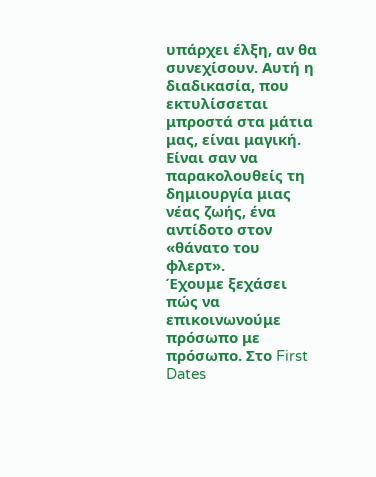υπάρχει έλξη, αν θα συνεχίσουν. Αυτή η διαδικασία, που εκτυλίσσεται μπροστά στα μάτια μας, είναι μαγική. Είναι σαν να παρακολουθείς τη δημιουργία μιας νέας ζωής, ένα αντίδοτο στον «θάνατο του φλερτ».
Έχουμε ξεχάσει πώς να επικοινωνούμε πρόσωπο με πρόσωπο. Στο First Dates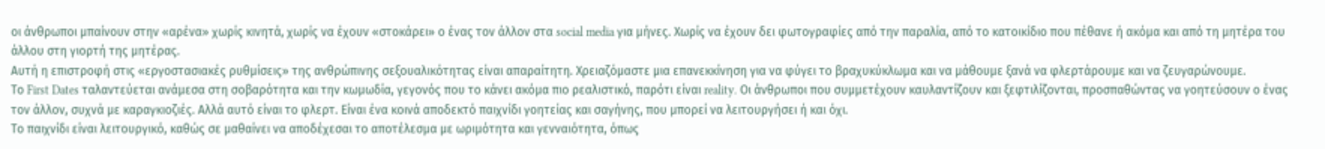οι άνθρωποι μπαίνουν στην «αρένα» χωρίς κινητά, χωρίς να έχουν «στοκάρει» ο ένας τον άλλον στα social media για μήνες. Χωρίς να έχουν δει φωτογραφίες από την παραλία, από το κατοικίδιο που πέθανε ή ακόμα και από τη μητέρα του άλλου στη γιορτή της μητέρας.
Αυτή η επιστροφή στις «εργοστασιακές ρυθμίσεις» της ανθρώπινης σεξουαλικότητας είναι απαραίτητη. Χρειαζόμαστε μια επανεκκίνηση για να φύγει το βραχυκύκλωμα και να μάθουμε ξανά να φλερτάρουμε και να ζευγαρώνουμε.
Το First Dates ταλαντεύεται ανάμεσα στη σοβαρότητα και την κωμωδία, γεγονός που το κάνει ακόμα πιο ρεαλιστικό, παρότι είναι reality. Οι άνθρωποι που συμμετέχουν καυλαντίζουν και ξεφτιλίζονται, προσπαθώντας να γοητεύσουν ο ένας τον άλλον, συχνά με καραγκιοζιές. Αλλά αυτό είναι το φλερτ. Είναι ένα κοινά αποδεκτό παιχνίδι γοητείας και σαγήνης, που μπορεί να λειτουργήσει ή και όχι.
Το παιχνίδι είναι λειτουργικό, καθώς σε μαθαίνει να αποδέχεσαι το αποτέλεσμα με ωριμότητα και γενναιότητα, όπως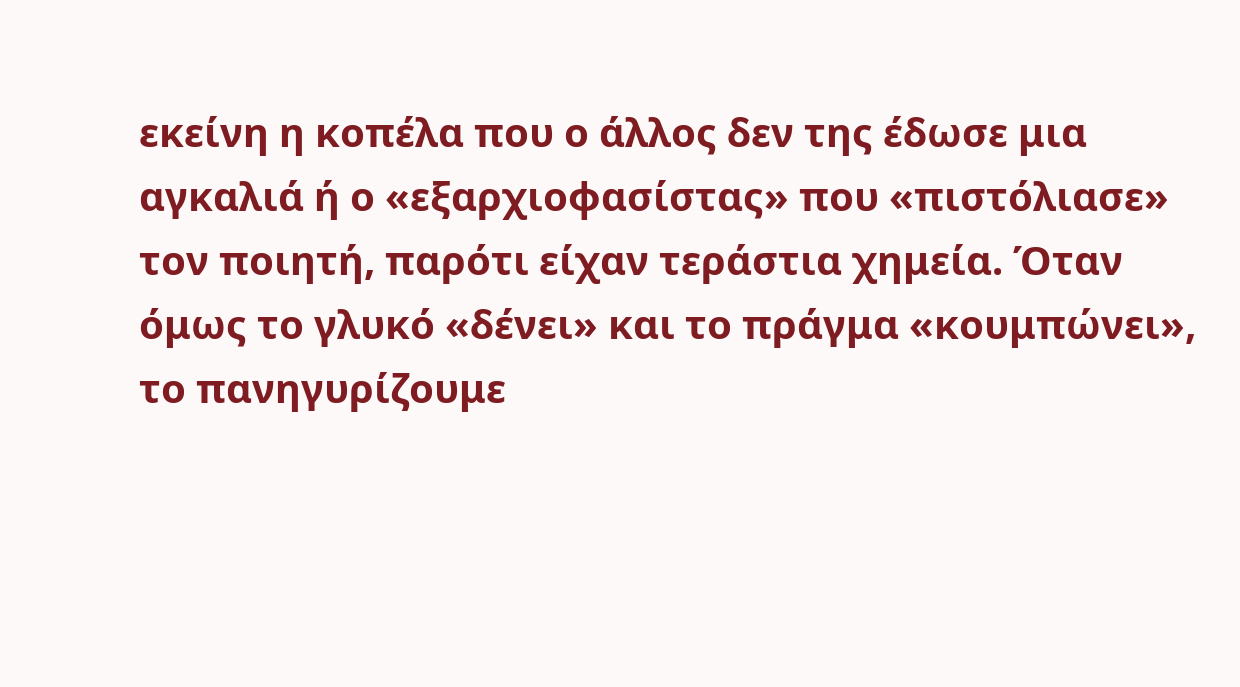εκείνη η κοπέλα που ο άλλος δεν της έδωσε μια αγκαλιά ή ο «εξαρχιοφασίστας» που «πιστόλιασε» τον ποιητή, παρότι είχαν τεράστια χημεία. Όταν όμως το γλυκό «δένει» και το πράγμα «κουμπώνει», το πανηγυρίζουμε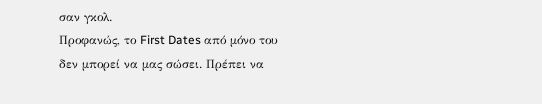σαν γκολ.
Προφανώς, το First Dates από μόνο του δεν μπορεί να μας σώσει. Πρέπει να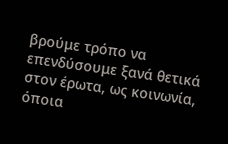βρούμε τρόπο να επενδύσουμε ξανά θετικά στον έρωτα, ως κοινωνία, όποια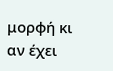μορφή κι αν έχει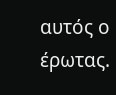αυτός ο έρωτας.